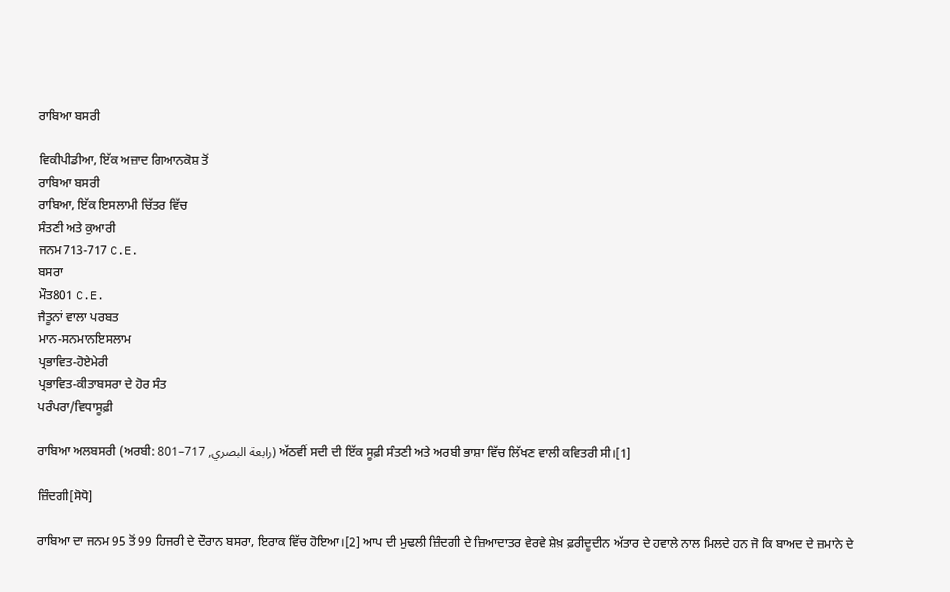ਰਾਬਿਆ ਬਸਰੀ

ਵਿਕੀਪੀਡੀਆ, ਇੱਕ ਅਜ਼ਾਦ ਗਿਆਨਕੋਸ਼ ਤੋਂ
ਰਾਬਿਆ ਬਸਰੀ
ਰਾਬਿਆ, ਇੱਕ ਇਸਲਾਮੀ ਚਿੱਤਰ ਵਿੱਚ
ਸੰਤਣੀ ਅਤੇ ਕੁਆਰੀ
ਜਨਮ713-717 C.E.
ਬਸਰਾ
ਮੌਤ801 C.E.
ਜੈਤੂਨਾਂ ਵਾਲਾ ਪਰਬਤ
ਮਾਨ-ਸਨਮਾਨਇਸਲਾਮ
ਪ੍ਰਭਾਵਿਤ-ਹੋਏਮੇਰੀ
ਪ੍ਰਭਾਵਿਤ-ਕੀਤਾਬਸਰਾ ਦੇ ਹੋਰ ਸੰਤ
ਪਰੰਪਰਾ/ਵਿਧਾਸੂਫ਼ੀ

ਰਾਬਿਆ ਅਲਬਸਰੀ (ਅਰਬੀ: رابعة البصري, 717–801) ਅੱਠਵੀਂ ਸਦੀ ਦੀ ਇੱਕ ਸੂਫ਼ੀ ਸੰਤਣੀ ਅਤੇ ਅਰਬੀ ਭਾਸ਼ਾ ਵਿੱਚ ਲਿੱਖਣ ਵਾਲੀ ਕਵਿਤਰੀ ਸੀ।[1]

ਜ਼ਿੰਦਗੀ[ਸੋਧੋ]

ਰਾਬਿਆ ਦਾ ਜਨਮ 95 ਤੋਂ 99 ਹਿਜਰੀ ਦੇ ਦੌਰਾਨ ਬਸਰਾ, ਇਰਾਕ ਵਿੱਚ ਹੋਇਆ।[2] ਆਪ ਦੀ ਮੁਢਲੀ ਜ਼ਿੰਦਗੀ ਦੇ ਜ਼ਿਆਦਾਤਰ ਵੇਰਵੇ ਸ਼ੇਖ਼ ਫ਼ਰੀਦੂਦੀਨ ਅੱਤਾਰ ਦੇ ਹਵਾਲੇ ਨਾਲ ਮਿਲਦੇ ਹਨ ਜੋ ਕਿ ਬਾਅਦ ਦੇ ਜ਼ਮਾਨੇ ਦੇ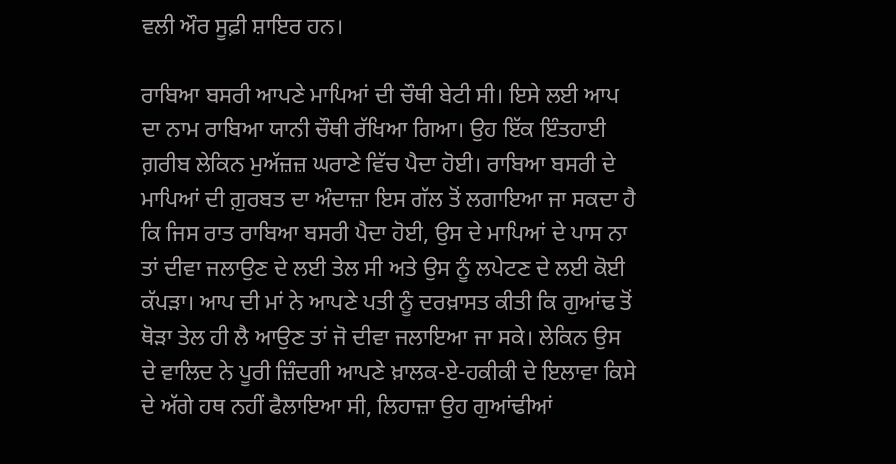ਵਲੀ ਔਰ ਸੂਫ਼ੀ ਸ਼ਾਇਰ ਹਨ।

ਰਾਬਿਆ ਬਸਰੀ ਆਪਣੇ ਮਾਪਿਆਂ ਦੀ ਚੌਥੀ ਬੇਟੀ ਸੀ। ਇਸੇ ਲਈ ਆਪ ਦਾ ਨਾਮ ਰਾਬਿਆ ਯਾਨੀ ਚੌਥੀ ਰੱਖਿਆ ਗਿਆ। ਉਹ ਇੱਕ ਇੰਤਹਾਈ ਗ਼ਰੀਬ ਲੇਕਿਨ ਮੁਅੱਜ਼ਜ਼ ਘਰਾਣੇ ਵਿੱਚ ਪੈਦਾ ਹੋਈ। ਰਾਬਿਆ ਬਸਰੀ ਦੇ ਮਾਪਿਆਂ ਦੀ ਗ਼ੁਰਬਤ ਦਾ ਅੰਦਾਜ਼ਾ ਇਸ ਗੱਲ ਤੋਂ ਲਗਾਇਆ ਜਾ ਸਕਦਾ ਹੈ ਕਿ ਜਿਸ ਰਾਤ ਰਾਬਿਆ ਬਸਰੀ ਪੈਦਾ ਹੋਈ, ਉਸ ਦੇ ਮਾਪਿਆਂ ਦੇ ਪਾਸ ਨਾ ਤਾਂ ਦੀਵਾ ਜਲਾਉਣ ਦੇ ਲਈ ਤੇਲ ਸੀ ਅਤੇ ਉਸ ਨੂੰ ਲਪੇਟਣ ਦੇ ਲਈ ਕੋਈ ਕੱਪੜਾ। ਆਪ ਦੀ ਮਾਂ ਨੇ ਆਪਣੇ ਪਤੀ ਨੂੰ ਦਰਖ਼ਾਸਤ ਕੀਤੀ ਕਿ ਗੁਆਂਢ ਤੋਂ ਥੋੜਾ ਤੇਲ ਹੀ ਲੈ ਆਉਣ ਤਾਂ ਜੋ ਦੀਵਾ ਜਲਾਇਆ ਜਾ ਸਕੇ। ਲੇਕਿਨ ਉਸ ਦੇ ਵਾਲਿਦ ਨੇ ਪੂਰੀ ਜ਼ਿੰਦਗੀ ਆਪਣੇ ਖ਼ਾਲਕ-ਏ-ਹਕੀਕੀ ਦੇ ਇਲਾਵਾ ਕਿਸੇ ਦੇ ਅੱਗੇ ਹਥ ਨਹੀਂ ਫੈਲਾਇਆ ਸੀ, ਲਿਹਾਜ਼ਾ ਉਹ ਗੁਆਂਢੀਆਂ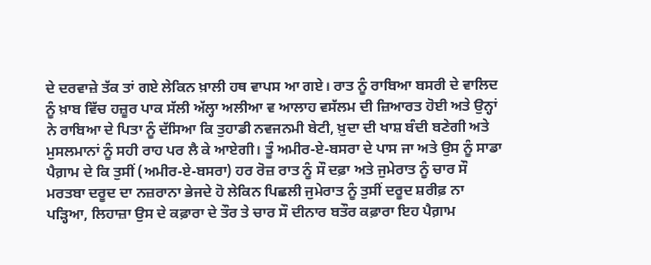ਦੇ ਦਰਵਾਜ਼ੇ ਤੱਕ ਤਾਂ ਗਏ ਲੇਕਿਨ ਖ਼ਾਲੀ ਹਥ ਵਾਪਸ ਆ ਗਏ। ਰਾਤ ਨੂੰ ਰਾਬਿਆ ਬਸਰੀ ਦੇ ਵਾਲਿਦ ਨੂੰ ਖ਼ਾਬ ਵਿੱਚ ਹਜ਼ੂਰ ਪਾਕ ਸੱਲੀ ਅੱਲ੍ਹਾ ਅਲੀਆ ਵ ਆਲਾਹ ਵਸੱਲਮ ਦੀ ਜ਼ਿਆਰਤ ਹੋਈ ਅਤੇ ਉਨ੍ਹਾਂ ਨੇ ਰਾਬਿਆ ਦੇ ਪਿਤਾ ਨੂੰ ਦੱਸਿਆ ਕਿ ਤੁਹਾਡੀ ਨਵਜਨਮੀ ਬੇਟੀ, ਖ਼ੁਦਾ ਦੀ ਖਾਸ਼ ਬੰਦੀ ਬਣੇਗੀ ਅਤੇ ਮੁਸਲਮਾਨਾਂ ਨੂੰ ਸਹੀ ਰਾਹ ਪਰ ਲੈ ਕੇ ਆਏਗੀ। ਤੂੰ ਅਮੀਰ-ਏ-ਬਸਰਾ ਦੇ ਪਾਸ ਜਾ ਅਤੇ ਉਸ ਨੂੰ ਸਾਡਾ ਪੈਗ਼ਾਮ ਦੇ ਕਿ ਤੁਸੀਂ (ਅਮੀਰ-ਏ-ਬਸਰਾ) ਹਰ ਰੋਜ਼ ਰਾਤ ਨੂੰ ਸੌ ਦਫ਼ਾ ਅਤੇ ਜੁਮੇਰਾਤ ਨੂੰ ਚਾਰ ਸੌ ਮਰਤਬਾ ਦਰੂਦ ਦਾ ਨਜ਼ਰਾਨਾ ਭੇਜਦੇ ਹੋ ਲੇਕਿਨ ਪਿਛਲੀ ਜੁਮੇਰਾਤ ਨੂੰ ਤੁਸੀਂ ਦਰੂਦ ਸ਼ਰੀਫ਼ ਨਾ ਪੜ੍ਹਿਆ, ਲਿਹਾਜ਼ਾ ਉਸ ਦੇ ਕਫ਼ਾਰਾ ਦੇ ਤੌਰ ਤੇ ਚਾਰ ਸੌ ਦੀਨਾਰ ਬਤੌਰ ਕਫ਼ਾਰਾ ਇਹ ਪੈਗ਼ਾਮ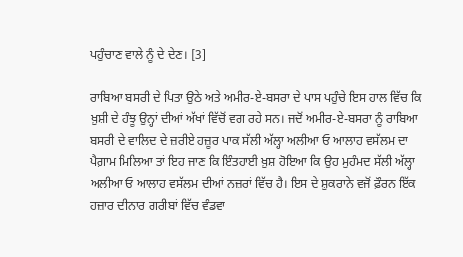ਪਹੁੰਚਾਣ ਵਾਲੇ ਨੂੰ ਦੇ ਦੇਣ। [3]

ਰਾਬਿਆ ਬਸਰੀ ਦੇ ਪਿਤਾ ਉਠੇ ਅਤੇ ਅਮੀਰ-ਏ-ਬਸਰਾ ਦੇ ਪਾਸ ਪਹੁੰਚੇ ਇਸ ਹਾਲ ਵਿੱਚ ਕਿ ਖ਼ੁਸ਼ੀ ਦੇ ਹੰਝੂ ਉਨ੍ਹਾਂ ਦੀਆਂ ਅੱਖਾਂ ਵਿੱਚੋਂ ਵਗ ਰਹੇ ਸਨ। ਜਦੋਂ ਅਮੀਰ-ਏ-ਬਸਰਾ ਨੂੰ ਰਾਬਿਆ ਬਸਰੀ ਦੇ ਵਾਲਿਦ ਦੇ ਜ਼ਰੀਏ ਹਜ਼ੂਰ ਪਾਕ ਸੱਲੀ ਅੱਲ੍ਹਾ ਅਲੀਆ ਓ ਆਲਾਹ ਵਸੱਲਮ ਦਾ ਪੈਗ਼ਾਮ ਮਿਲਿਆ ਤਾਂ ਇਹ ਜਾਣ ਕਿ ਇੰਤਹਾਈ ਖ਼ੁਸ਼ ਹੋਇਆ ਕਿ ਉਹ ਮੁਹੰਮਦ ਸੱਲੀ ਅੱਲ੍ਹਾ ਅਲੀਆ ਓ ਆਲਾਹ ਵਸੱਲਮ ਦੀਆਂ ਨਜ਼ਰਾਂ ਵਿੱਚ ਹੈ। ਇਸ ਦੇ ਸ਼ੁਕਰਾਨੇ ਵਜੋਂ ਫ਼ੌਰਨ ਇੱਕ ਹਜ਼ਾਰ ਦੀਨਾਰ ਗਰੀਬਾਂ ਵਿੱਚ ਵੰਡਵਾ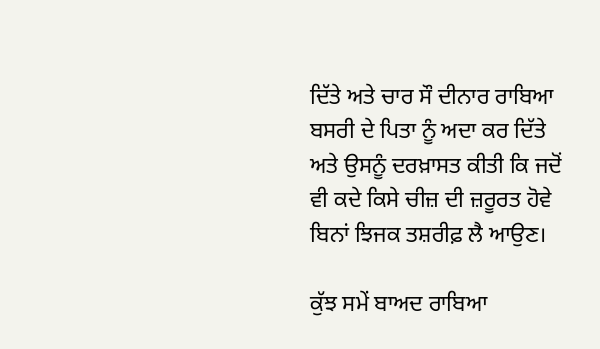ਦਿੱਤੇ ਅਤੇ ਚਾਰ ਸੌ ਦੀਨਾਰ ਰਾਬਿਆ ਬਸਰੀ ਦੇ ਪਿਤਾ ਨੂੰ ਅਦਾ ਕਰ ਦਿੱਤੇ ਅਤੇ ਉਸਨੂੰ ਦਰਖ਼ਾਸਤ ਕੀਤੀ ਕਿ ਜਦੋਂ ਵੀ ਕਦੇ ਕਿਸੇ ਚੀਜ਼ ਦੀ ਜ਼ਰੂਰਤ ਹੋਵੇ ਬਿਨਾਂ ਝਿਜਕ ਤਸ਼ਰੀਫ਼ ਲੈ ਆਉਣ।

ਕੁੱਝ ਸਮੇਂ ਬਾਅਦ ਰਾਬਿਆ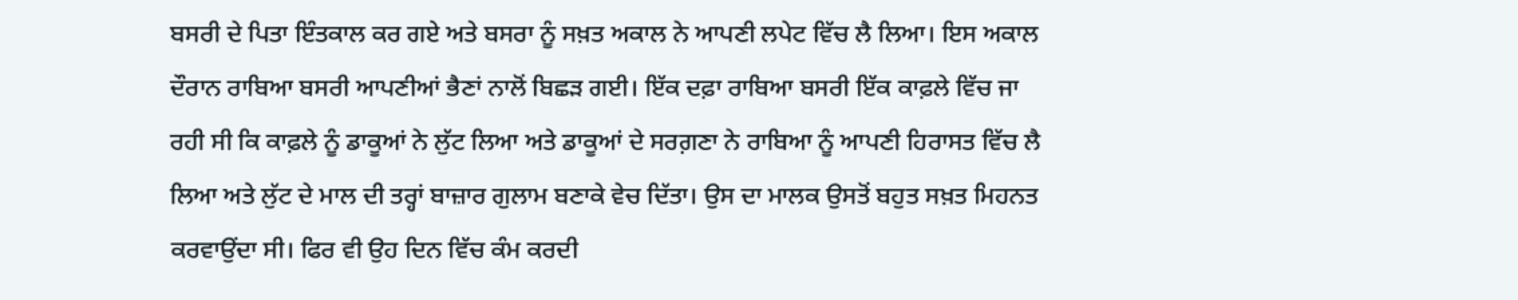ਬਸਰੀ ਦੇ ਪਿਤਾ ਇੰਤਕਾਲ ਕਰ ਗਏ ਅਤੇ ਬਸਰਾ ਨੂੰ ਸਖ਼ਤ ਅਕਾਲ ਨੇ ਆਪਣੀ ਲਪੇਟ ਵਿੱਚ ਲੈ ਲਿਆ। ਇਸ ਅਕਾਲ ਦੌਰਾਨ ਰਾਬਿਆ ਬਸਰੀ ਆਪਣੀਆਂ ਭੈਣਾਂ ਨਾਲੋਂ ਬਿਛੜ ਗਈ। ਇੱਕ ਦਫ਼ਾ ਰਾਬਿਆ ਬਸਰੀ ਇੱਕ ਕਾਫ਼ਲੇ ਵਿੱਚ ਜਾ ਰਹੀ ਸੀ ਕਿ ਕਾਫ਼ਲੇ ਨੂੰ ਡਾਕੂਆਂ ਨੇ ਲੁੱਟ ਲਿਆ ਅਤੇ ਡਾਕੂਆਂ ਦੇ ਸਰਗ਼ਣਾ ਨੇ ਰਾਬਿਆ ਨੂੰ ਆਪਣੀ ਹਿਰਾਸਤ ਵਿੱਚ ਲੈ ਲਿਆ ਅਤੇ ਲੁੱਟ ਦੇ ਮਾਲ ਦੀ ਤਰ੍ਹਾਂ ਬਾਜ਼ਾਰ ਗੁਲਾਮ ਬਣਾਕੇ ਵੇਚ ਦਿੱਤਾ। ਉਸ ਦਾ ਮਾਲਕ ਉਸਤੋਂ ਬਹੁਤ ਸਖ਼ਤ ਮਿਹਨਤ ਕਰਵਾਉਂਦਾ ਸੀ। ਫਿਰ ਵੀ ਉਹ ਦਿਨ ਵਿੱਚ ਕੰਮ ਕਰਦੀ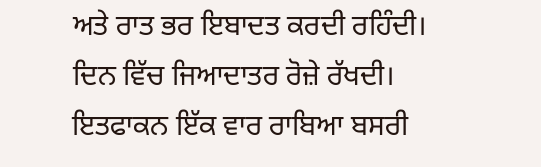ਅਤੇ ਰਾਤ ਭਰ ਇਬਾਦਤ ਕਰਦੀ ਰਹਿੰਦੀ। ਦਿਨ ਵਿੱਚ ਜਿਆਦਾਤਰ ਰੋਜ਼ੇ ਰੱਖਦੀ। ਇਤਫਾਕਨ ਇੱਕ ਵਾਰ ਰਾਬਿਆ ਬਸਰੀ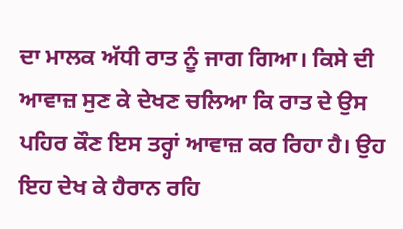ਦਾ ਮਾਲਕ ਅੱਧੀ ਰਾਤ ਨੂੰ ਜਾਗ ਗਿਆ। ਕਿਸੇ ਦੀ ਆਵਾਜ਼ ਸੁਣ ਕੇ ਦੇਖਣ ਚਲਿਆ ਕਿ ਰਾਤ ਦੇ ਉਸ ਪਹਿਰ ਕੌਣ ਇਸ ਤਰ੍ਹਾਂ ਆਵਾਜ਼ ਕਰ ਰਿਹਾ ਹੈ। ਉਹ ਇਹ ਦੇਖ ਕੇ ਹੈਰਾਨ ਰਹਿ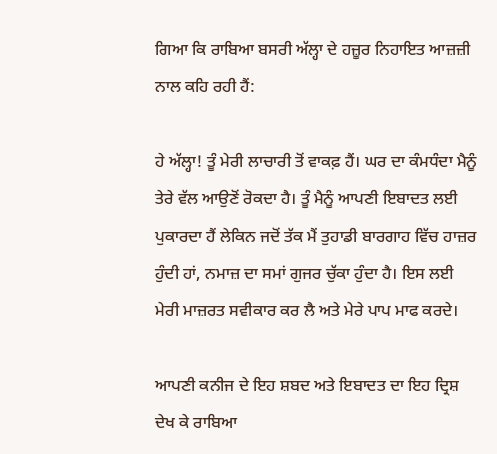ਗਿਆ ਕਿ ਰਾਬਿਆ ਬਸਰੀ ਅੱਲ੍ਹਾ ਦੇ ਹਜ਼ੂਰ ਨਿਹਾਇਤ ਆਜ਼ਜ਼ੀ ਨਾਲ ਕਹਿ ਰਹੀ ਹੈਂ:

ਹੇ ਅੱਲ੍ਹਾ! ਤੂੰ ਮੇਰੀ ਲਾਚਾਰੀ ਤੋਂ ਵਾਕਫ਼ ਹੈਂ। ਘਰ ਦਾ ਕੰਮਧੰਦਾ ਮੈਨੂੰ ਤੇਰੇ ਵੱਲ ਆਉਣੋਂ ਰੋਕਦਾ ਹੈ। ਤੂੰ ਮੈਨੂੰ ਆਪਣੀ ਇਬਾਦਤ ਲਈ ਪੁਕਾਰਦਾ ਹੈਂ ਲੇਕਿਨ ਜਦੋਂ ਤੱਕ ਮੈਂ ਤੁਹਾਡੀ ਬਾਰਗਾਹ ਵਿੱਚ ਹਾਜ਼ਰ ਹੁੰਦੀ ਹਾਂ, ਨਮਾਜ਼ ਦਾ ਸਮਾਂ ਗੁਜਰ ਚੁੱਕਾ ਹੁੰਦਾ ਹੈ। ਇਸ ਲਈ ਮੇਰੀ ਮਾਜ਼ਰਤ ਸਵੀਕਾਰ ਕਰ ਲੈ ਅਤੇ ਮੇਰੇ ਪਾਪ ਮਾਫ ਕਰਦੇ।

ਆਪਣੀ ਕਨੀਜ ਦੇ ਇਹ ਸ਼ਬਦ ਅਤੇ ਇਬਾਦਤ ਦਾ ਇਹ ਦ੍ਰਿਸ਼ ਦੇਖ ਕੇ ਰਾਬਿਆ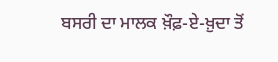ਬਸਰੀ ਦਾ ਮਾਲਕ ਖ਼ੌਫ਼-ਏ-ਖ਼ੁਦਾ ਤੋਂ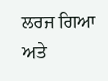ਲਰਜ ਗਿਆ ਅਤੇ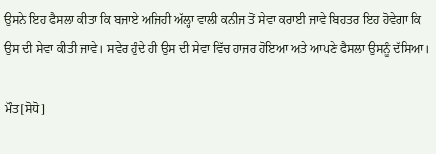ਉਸਨੇ ਇਹ ਫੈਸਲਾ ਕੀਤਾ ਕਿ ਬਜਾਏ ਅਜਿਹੀ ਅੱਲ੍ਹਾ ਵਾਲੀ ਕਨੀਜ ਤੋਂ ਸੇਵਾ ਕਰਾਈ ਜਾਵੇ ਬਿਹਤਰ ਇਹ ਹੋਵੇਗਾ ਕਿ ਉਸ ਦੀ ਸੇਵਾ ਕੀਤੀ ਜਾਵੇ। ਸਵੇਰ ਹੁੰਦੇ ਹੀ ਉਸ ਦੀ ਸੇਵਾ ਵਿੱਚ ਹਾਜਰ ਹੋਇਆ ਅਤੇ ਆਪਣੇ ਫੈਸਲਾ ਉਸਨੂੰ ਦੱਸਿਆ।

ਮੌਤ[ਸੋਧੋ]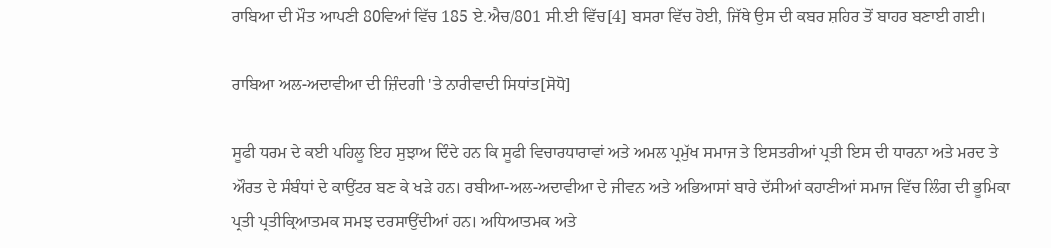ਰਾਬਿਆ ਦੀ ਮੌਤ ਆਪਣੀ 80ਵਿਆਂ ਵਿੱਚ 185 ਏ.ਐਚ/801 ਸੀ.ਈ ਵਿੱਚ[4] ਬਸਰਾ ਵਿੱਚ ਹੋਈ, ਜਿੱਥੇ ਉਸ ਦੀ ਕਬਰ ਸ਼ਹਿਰ ਤੋਂ ਬਾਹਰ ਬਣਾਈ ਗਈ।

ਰਾਬਿਆ ਅਲ-ਅਦਾਵੀਆ ਦੀ ਜ਼ਿੰਦਗੀ 'ਤੇ ਨਾਰੀਵਾਦੀ ਸਿਧਾਂਤ[ਸੋਧੋ]

ਸੂਫੀ ਧਰਮ ਦੇ ਕਈ ਪਹਿਲੂ ਇਹ ਸੁਝਾਅ ਦਿੰਦੇ ਹਨ ਕਿ ਸੂਫੀ ਵਿਚਾਰਧਾਰਾਵਾਂ ਅਤੇ ਅਮਲ ਪ੍ਰਮੁੱਖ ਸਮਾਜ ਤੇ ਇਸਤਰੀਆਂ ਪ੍ਰਤੀ ਇਸ ਦੀ ਧਾਰਨਾ ਅਤੇ ਮਰਦ ਤੇ ਔਰਤ ਦੇ ਸੰਬੰਧਾਂ ਦੇ ਕਾਉਂਟਰ ਬਣ ਕੇ ਖੜੇ ਹਨ। ਰਬੀਆ-ਅਲ-ਅਦਾਵੀਆ ਦੇ ਜੀਵਨ ਅਤੇ ਅਭਿਆਸਾਂ ਬਾਰੇ ਦੱਸੀਆਂ ਕਹਾਣੀਆਂ ਸਮਾਜ ਵਿੱਚ ਲਿੰਗ ਦੀ ਭੂਮਿਕਾ ਪ੍ਰਤੀ ਪ੍ਰਤੀਕ੍ਰਿਆਤਮਕ ਸਮਝ ਦਰਸਾਉਂਦੀਆਂ ਹਨ। ਅਧਿਆਤਮਕ ਅਤੇ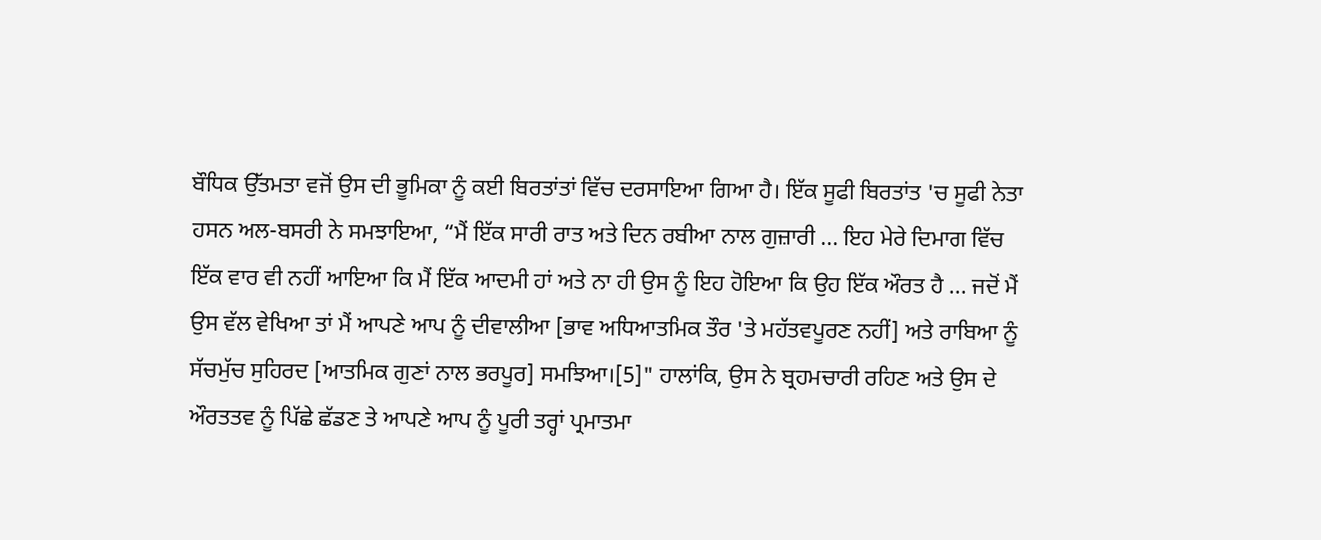ਬੌਧਿਕ ਉੱਤਮਤਾ ਵਜੋਂ ਉਸ ਦੀ ਭੂਮਿਕਾ ਨੂੰ ਕਈ ਬਿਰਤਾਂਤਾਂ ਵਿੱਚ ਦਰਸਾਇਆ ਗਿਆ ਹੈ। ਇੱਕ ਸੂਫੀ ਬਿਰਤਾਂਤ 'ਚ ਸੂਫੀ ਨੇਤਾ ਹਸਨ ਅਲ-ਬਸਰੀ ਨੇ ਸਮਝਾਇਆ, “ਮੈਂ ਇੱਕ ਸਾਰੀ ਰਾਤ ਅਤੇ ਦਿਨ ਰਬੀਆ ਨਾਲ ਗੁਜ਼ਾਰੀ ... ਇਹ ਮੇਰੇ ਦਿਮਾਗ ਵਿੱਚ ਇੱਕ ਵਾਰ ਵੀ ਨਹੀਂ ਆਇਆ ਕਿ ਮੈਂ ਇੱਕ ਆਦਮੀ ਹਾਂ ਅਤੇ ਨਾ ਹੀ ਉਸ ਨੂੰ ਇਹ ਹੋਇਆ ਕਿ ਉਹ ਇੱਕ ਔਰਤ ਹੈ ... ਜਦੋਂ ਮੈਂ ਉਸ ਵੱਲ ਵੇਖਿਆ ਤਾਂ ਮੈਂ ਆਪਣੇ ਆਪ ਨੂੰ ਦੀਵਾਲੀਆ [ਭਾਵ ਅਧਿਆਤਮਿਕ ਤੌਰ 'ਤੇ ਮਹੱਤਵਪੂਰਣ ਨਹੀਂ] ਅਤੇ ਰਾਬਿਆ ਨੂੰ ਸੱਚਮੁੱਚ ਸੁਹਿਰਦ [ਆਤਮਿਕ ਗੁਣਾਂ ਨਾਲ ਭਰਪੂਰ] ਸਮਝਿਆ।[5]" ਹਾਲਾਂਕਿ, ਉਸ ਨੇ ਬ੍ਰਹਮਚਾਰੀ ਰਹਿਣ ਅਤੇ ਉਸ ਦੇ ਔਰਤਤਵ ਨੂੰ ਪਿੱਛੇ ਛੱਡਣ ਤੇ ਆਪਣੇ ਆਪ ਨੂੰ ਪੂਰੀ ਤਰ੍ਹਾਂ ਪ੍ਰਮਾਤਮਾ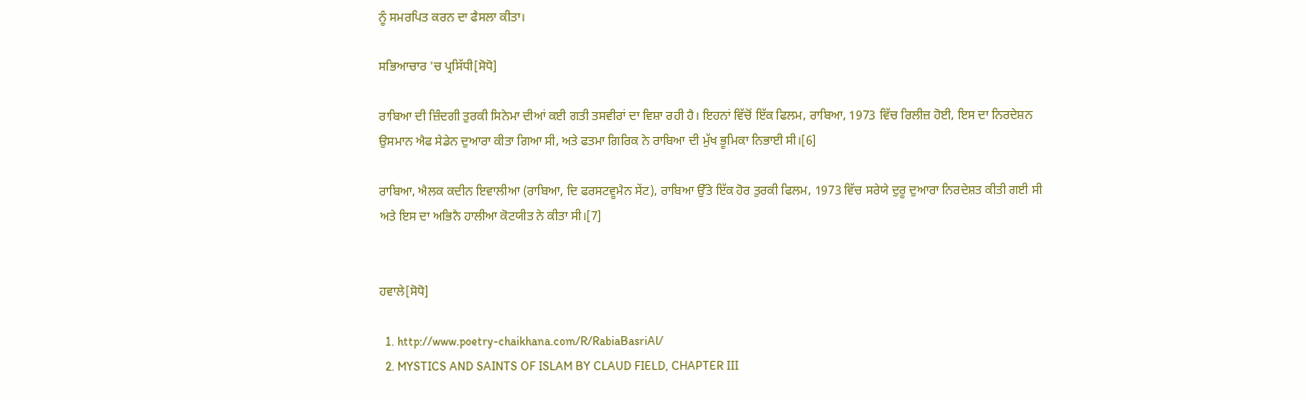ਨੂੰ ਸਮਰਪਿਤ ਕਰਨ ਦਾ ਫੈਸਲਾ ਕੀਤਾ।

ਸਭਿਆਚਾਰ 'ਚ ਪ੍ਰਸਿੱਧੀ[ਸੋਧੋ]

ਰਾਬਿਆ ਦੀ ਜ਼ਿੰਦਗੀ ਤੁਰਕੀ ਸਿਨੇਮਾ ਦੀਆਂ ਕਈ ਗਤੀ ਤਸਵੀਰਾਂ ਦਾ ਵਿਸ਼ਾ ਰਹੀ ਹੈ। ਇਹਨਾਂ ਵਿੱਚੋਂ ਇੱਕ ਫਿਲਮ, ਰਾਬਿਆ, 1973 ਵਿੱਚ ਰਿਲੀਜ਼ ਹੋਈ, ਇਸ ਦਾ ਨਿਰਦੇਸ਼ਨ ਉਸਮਾਨ ਐਫ ਸੇਡੇਨ ਦੁਆਰਾ ਕੀਤਾ ਗਿਆ ਸੀ, ਅਤੇ ਫਤਮਾ ਗਿਰਿਕ ਨੇ ਰਾਬਿਆ ਦੀ ਮੁੱਖ ਭੂਮਿਕਾ ਨਿਭਾਈ ਸੀ।[6]

ਰਾਬਿਆ, ਐਲਕ ਕਦੀਨ ਇਵਾਲੀਆ (ਰਾਬਿਆ, ਦਿ ਫਰਸਟਵੂਮੈਨ ਸੇਂਟ), ਰਾਬਿਆ ਉੱਤੇ ਇੱਕ ਹੋਰ ਤੁਰਕੀ ਫਿਲਮ, 1973 ਵਿੱਚ ਸਰੇਯੇ ਦੁਰੂ ਦੁਆਰਾ ਨਿਰਦੇਸ਼ਤ ਕੀਤੀ ਗਈ ਸੀ ਅਤੇ ਇਸ ਦਾ ਅਭਿਨੈ ਹਾਲੀਆ ਕੋਟਯੀਤ ਨੇ ਕੀਤਾ ਸੀ।[7]


ਹਵਾਲੇ[ਸੋਧੋ]

  1. http://www.poetry-chaikhana.com/R/RabiaBasriAl/
  2. MYSTICS AND SAINTS OF ISLAM BY CLAUD FIELD, CHAPTER III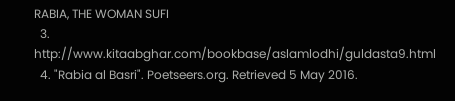RABIA, THE WOMAN SUFI
  3. http://www.kitaabghar.com/bookbase/aslamlodhi/guldasta9.html
  4. "Rabia al Basri". Poetseers.org. Retrieved 5 May 2016.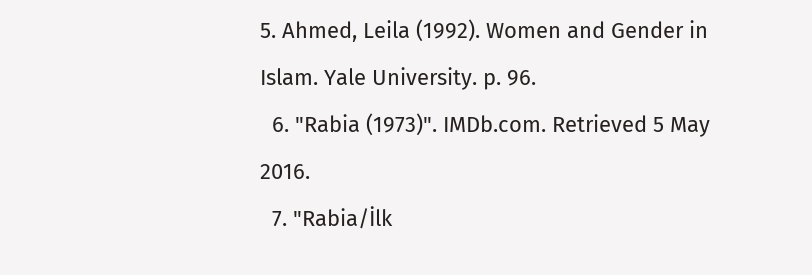5. Ahmed, Leila (1992). Women and Gender in Islam. Yale University. p. 96.
  6. "Rabia (1973)". IMDb.com. Retrieved 5 May 2016.
  7. "Rabia/İlk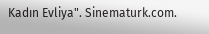Kadın Evliya". Sinematurk.com.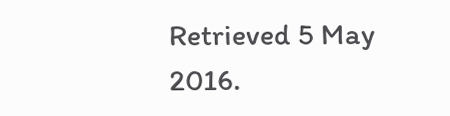Retrieved 5 May 2016.